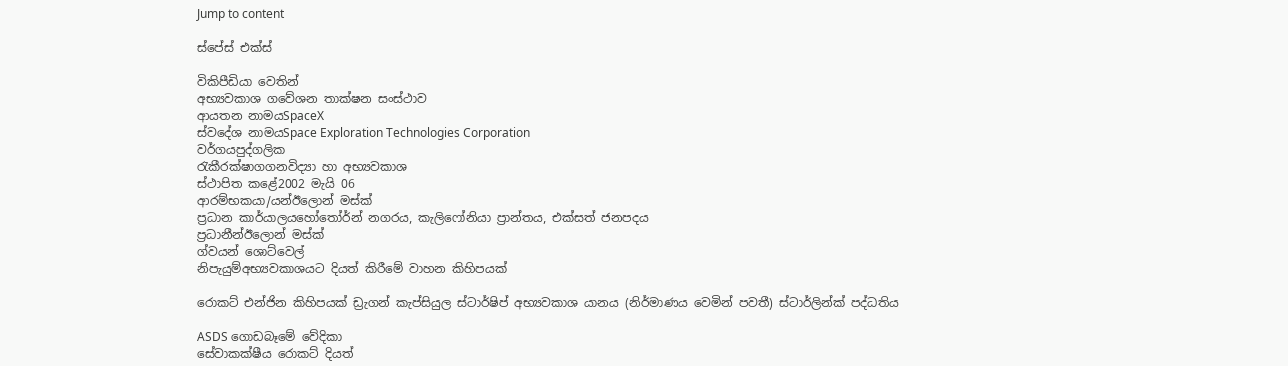Jump to content

ස්පේස් එක්ස්

විකිපීඩියා වෙතින්
අභ්‍යවකාශ ගවේශන තාක්ෂන සංස්ථාව
ආයතන නාමයSpaceX
ස්වදේශ නාමයSpace Exploration Technologies Corporation
වර්ගයපුද්ගලික
රැකීරක්ෂාගගනවිද්‍යා හා අභ්‍යවකාශ
ස්ථාපිත කළේ2002 මැයි 06
ආරම්භකයා/යන්ඊලොන් මස්ක්
ප්‍රධාන කාර්යාලයහෝතෝර්න් නගරය, කැලිෆෝනියා ප්‍රාන්තය, එක්සත් ජනපදය
ප්‍රධානීන්ඊලොන් මස්ක්
ග්වයන් ශොට්වෙල්
නිපැයුම්අභ්‍යවකාශයට දියත් කිරීමේ වාහන කිහිපයක්

රොකට් එන්ජින කිහිපයක් ඩ්‍රැගන් කැප්සියුල ස්ටාර්ෂිප් අභ්‍යවකාශ යානය (නිර්මාණය වෙමින් පවතී) ස්ටාර්ලින්ක් පද්ධතිය

ASDS ගොඩබෑමේ වේදිකා
සේවාකක්ෂීය රොකට් දියත්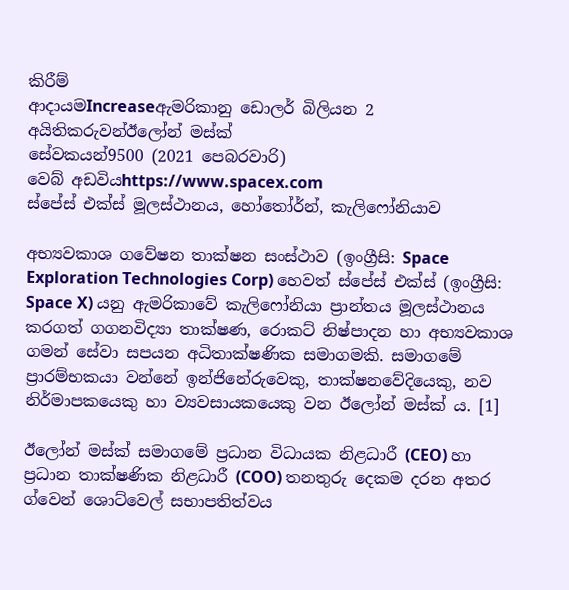කිරීම්
ආදායමIncreaseඇමරිකානු ඩොලර් බිලියන 2
අයිතිකරුවන්ඊලෝන් මස්ක්
සේවකයන්9500 (2021 පෙබරවාරි)
වෙබ් අඩවියhttps://www.spacex.com
ස්පේස් එක්ස් මූලස්ථානය, හෝතෝර්න්, කැලිෆෝනියාව

අභ්‍යවකාශ ගවේෂන තාක්ෂන සංස්ථාව (ඉංග්‍රීසි: Space Exploration Technologies Corp) හෙවත් ස්පේස් එක්ස් (ඉංග්‍රීසි: Space X) යනු ඇමරිකාවේ කැලිෆෝනියා ප්‍රාන්තය මූලස්ථානය කරගත් ගගනවිද්‍යා තාක්ෂණ, රොකට් නිෂ්පාදන හා අභ්‍යවකාශ ගමන් සේවා සපයන අධිතාක්ෂණික සමාගමකි. සමාගමේ ප්‍රාරම්භකයා වන්නේ ඉන්ජිනේරුවෙකු, තාක්ෂනවේදියෙකු, නව නිර්මාපකයෙකු හා ව්‍යවසායකයෙකු වන ඊලෝන් මස්ක් ය. [1]

ඊලෝන් මස්ක් සමාගමේ ප්‍රධාන විධායක නිළධාරී (CEO) හා ප්‍රධාන තාක්ෂණික නිළධාරී (COO) තනතුරු දෙකම දරන අතර ග්වෙන් ශොට්වෙල් සභාපතිත්වය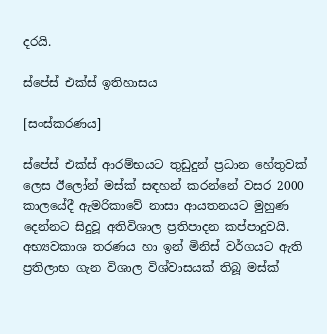දරයි.

ස්පේස් එක්ස් ඉතිහාසය

[සංස්කරණය]

ස්පේස් එක්ස් ආරම්භයට තුඩුදුන් ප්‍රධාන හේතුවක් ලෙස ඊලෝන් මස්ක් සඳහන් කරන්නේ වසර 2000 කාලයේදී ඇමරිකාවේ නාසා ආයතනයට මුහුණ දෙන්නට සිදුවූ අතිවිශාල ප්‍රතිපාදන කප්පාදුවයි. අභ්‍යවකාශ තරණය හා ඉන් මිනිස් වර්ගයට ඇති ප්‍රතිලාභ ගැන විශාල විශ්වාසයක් තිබූ මස්ක්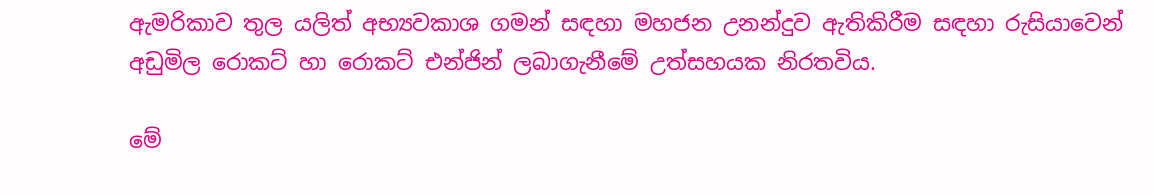ඇමරිකාව තුල යලිත් අභ්‍යවකාශ ගමන් සඳහා මහජන උනන්දුව ඇතිකිරීම සඳහා රුසියාවෙන් අඩුමිල රොකට් හා රොකට් එන්ජින් ලබාගැනීමේ උත්සහයක නිරතවිය.

මේ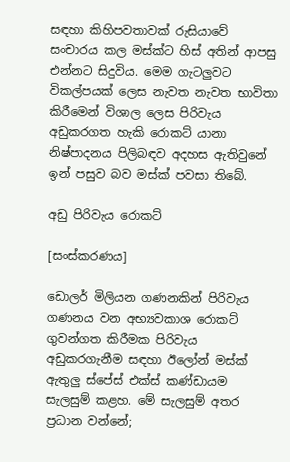සඳහා කිහිපවතාවක් රුසියාවේ සංචාරය කල මස්ක්ට හිස් අතින් ආපසු එන්නට සිදුවිය. මෙම ගැටලුවට විකල්පයක් ලෙස නැවත නැවත භාවිතා කිරීමෙන් විශාල ලෙස පිරිවැය අඩුකරගත හැකි රොකට් යානා නිෂ්පාදනය පිලිබඳව අදහස ඇතිවුනේ ඉන් පසුව බව මස්ක් පවසා තිබේ.

අඩු පිරිවැය රොකට්

[සංස්කරණය]

ඩොලර් මිලියන ගණනකින් පිරිවැය ගණනය වන අභ්‍යවකාශ රොකට් ගුවන්ගත කිරීමක පිරිවැය අඩුකරගැනීම සඳහා ඊලෝන් මස්ක් ඇතුලු ස්පේස් එක්ස් කණ්ඩායම සැලසුම් කළහ. මේ සැලසුම් අතර ප්‍රධාන වන්නේ;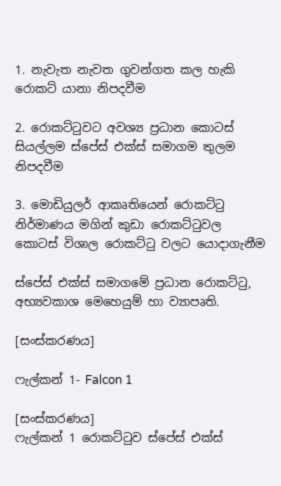1. නැවැත නැවත ගුවන්ගත කල හැකි රොකට් යානා නිපදවීම

2. රොකට්ටුවට අවශ්‍ය ප්‍රධාන කොටස් සියල්ලම ස්පේස් එක්ස් සමාගම තුලම නිපදවීම

3. මොඩියුලර් ආකෘතියෙන් රොකට්ටු නිර්මාණය මගින් කුඩා රොකට්ටුවල කොටස් විශාල රොකට්ටු වලට යොදාගැනීම

ස්පේස් එක්ස් සමාගමේ ප්‍රධාන රොකට්ටු, අභ්‍යවකාශ මෙහෙයුම් හා ව්‍යාපෘති.

[සංස්කරණය]

ෆැල්කන් 1- Falcon 1

[සංස්කරණය]
ෆැල්කන් 1 රොකට්ටුව ස්පේස් එක්ස්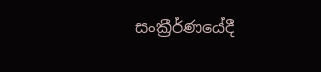සංක්‍රීර්ණයේදී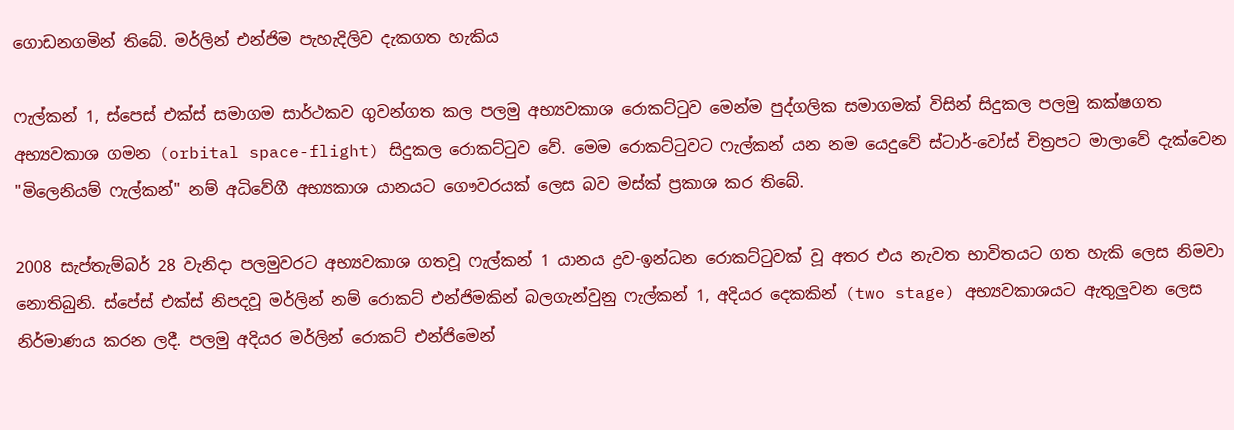ගොඩනගමින් තිබේ. මර්ලින් එන්ජිම පැහැදිලිව දැකගත හැකිය

ෆැල්කන් 1, ස්පෙස් එක්ස් සමාගම සාර්ථකව ගුවන්ගත කල පලමු අභ්‍යවකාශ රොකට්ටුව මෙන්ම පුද්ගලික සමාගමක් විසින් සිදුකල පලමු කක්ෂගත අභ්‍යවකාශ ගමන (orbital space-flight) සිදුකල රොකට්ටුව වේ. මෙම රොකට්ටුවට ෆැල්කන් යන නම යෙදුවේ ස්ටාර්-වෝස් චිත්‍රපට මාලාවේ දැක්වෙන "මිලෙනියම් ෆැල්කන්" නම් අධිවේගී අභ්‍යකාශ යානයට ගෞවරයක් ලෙස බව මස්ක් ප්‍රකාශ කර තිබේ.

2008 සැප්තැම්බර් 28 වැනිදා පලමුවරට අභ්‍යවකාශ ගතවූ ෆැල්කන් 1 යානය ද්‍රව-ඉන්ධන රොකට්ටුවක් වූ අතර එය නැවත භාවිතයට ගත හැකි ලෙස නිමවා නොතිබුනි. ස්පේස් එක්ස් නිපදවූ මර්ලින් නම් රොකට් එන්ජිමකින් බලගැන්වුනු ෆැල්කන් 1, අදියර දෙකකින් (two stage) අභ්‍යවකාශයට ඇතුලුවන ලෙස නිර්මාණය කරන ලදී. පලමු අදියර මර්ලින් රොකට් එන්ජිමෙන්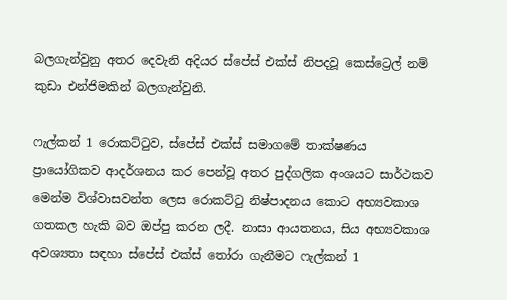බලගැන්වුනු අතර දෙවැනි අදියර ස්පේස් එක්ස් නිපදවූ කෙස්ට්‍රෙල් නම් කුඩා එන්ජිමකින් බලගැන්වුනි.

ෆැල්කන් 1 රොකට්ටුව, ස්පේස් එක්ස් සමාගමේ තාක්ෂණය ප්‍රායෝගිකව ආදර්ශනය කර පෙන්වූ අතර පුද්ගලික අංශයට සාර්ථකව මෙන්ම විශ්වාසවන්ත ලෙස රොකට්ටු නිෂ්පාදනය කොට අභ්‍යවකාශ ගතකල හැකි බව ඔප්පු කරන ලදී. නාසා ආයතනය, සිය අභ්‍යවකාශ අවශ්‍යතා සඳහා ස්පේස් එක්ස් තෝරා ගැනීමට ෆැල්කන් 1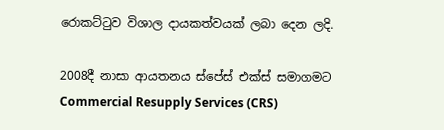රොකට්ටුව විශාල දායකත්වයක් ලබා දෙන ලදි.

2008දී නාසා ආයතනය ස්පේස් එක්ස් සමාගමට Commercial Resupply Services (CRS)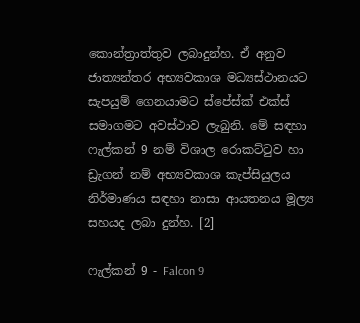කොන්ත්‍රාත්තුව ලබාදුන්හ. ඒ අනුව ජාත්‍යන්තර අභ්‍යවකාශ මධ්‍යස්ථානයට සැපයුම් ගෙනයාමට ස්පේස්ක් එක්ස් සමාගමට අවස්ථාව ලැබුනි. මේ සඳහා ෆැල්කන් 9 නම් විශාල රොකට්ටුව හා ඩ්‍රැගන් නම් අභ්‍යවකාශ කැප්සියුලය නිර්මාණය සඳහා නාසා ආයතනය මූල්‍ය සහයද ලබා දුන්හ. [2]

ෆැල්කන් 9 - Falcon 9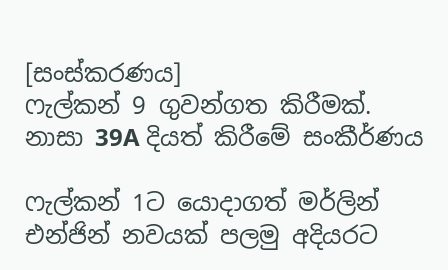[සංස්කරණය]
ෆැල්කන් 9 ගුවන්ගත කිරීමක්. නාසා 39A දියත් කිරීමේ සංකීර්ණය

ෆැල්කන් 1ට යොදාගත් මර්ලින් එන්ජින් නවයක් පලමු අදියරට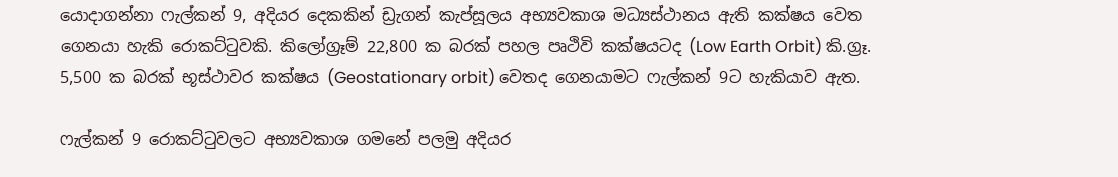යොදාගන්නා ෆැල්කන් 9, අදියර දෙකකින් ඩ්‍රැගන් කැප්සූලය අභ්‍යවකාශ මධ්‍යස්ථානය ඇති කක්ෂය වෙත ගෙනයා හැකි රොකට්ටුවකි. කිලෝග්‍රෑම් 22,800 ක බරක් පහල පෘථිවි කක්ෂයටද (Low Earth Orbit) කි.ග්‍රෑ. 5,500 ක බරක් භූස්ථාවර කක්ෂය (Geostationary orbit) වෙතද ගෙනයාමට ෆැල්කන් 9ට හැකියාව ඇත.

ෆැල්කන් 9 රොකට්ටුවලට අභ්‍යවකාශ ගමනේ පලමු අදියර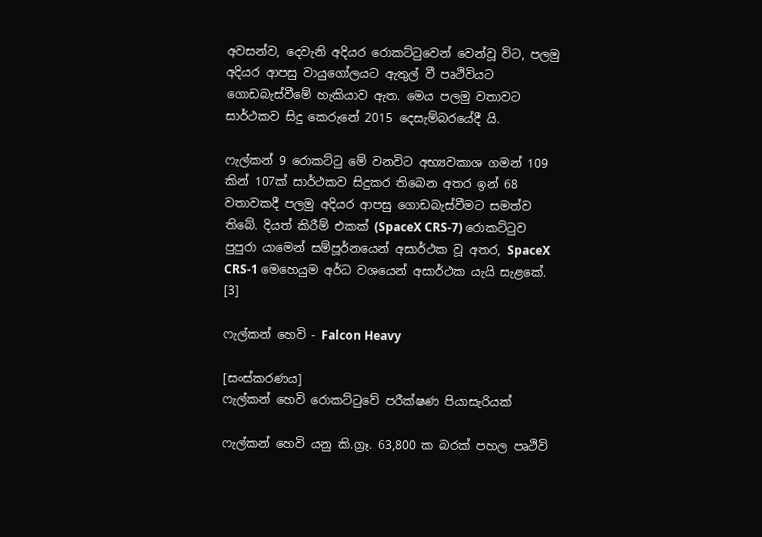අවසන්ව, දෙවැනි අදියර රොකට්ටුවෙන් වෙන්වූ විට, පලමු අදියර ආපසු වායුගෝලයට ඇතුල් වී පෘථිවියට ගොඩබැස්වීමේ හැකියාව ඇත. මෙය පලමු වතාවට සාර්ථකව සිදු කෙරුනේ 2015 දෙසැම්බරයේදී යි.

ෆැල්කන් 9 රොකට්ටු මේ වනවිට අභ්‍යවකාශ ගමන් 109 කින් 107ක් සාර්ථකව සිදුකර තිබෙන අතර ඉන් 68 වතාවකදී පලමු අදියර ආපසු ගොඩබැස්වීමට සමත්ව තිබේ. දියත් කිරීම් එකක් (SpaceX CRS-7) රොකට්ටුව පුපුරා යාමෙන් සම්පූර්නයෙන් අසාර්ථක වූ අතර, SpaceX CRS-1 මෙහෙයුම අර්ධ වශයෙන් අසාර්ථක යැයි සැළකේ. [3]

ෆැල්කන් හෙවි - Falcon Heavy

[සංස්කරණය]
ෆැල්කන් හෙවි රොකට්ටුවේ පරීක්ෂණ පියාසැරියක්

ෆැල්කන් හෙවි යනු කි.ග්‍රෑ. 63,800 ක බරක් පහල පෘථිවි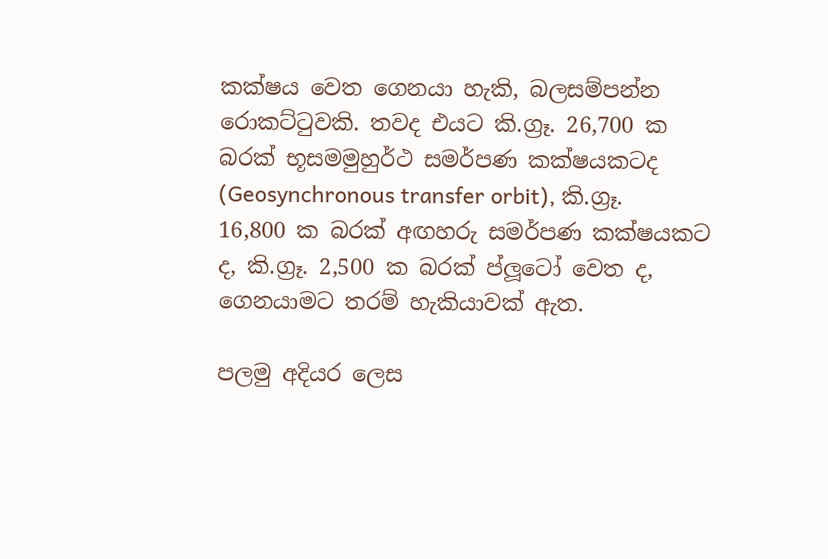කක්ෂය වෙත ගෙනයා හැකි, බලසම්පන්න රොකට්ටුවකි. තවද එයට කි.ග්‍රෑ. 26,700 ක බරක් භූසමමුහුර්ථ සමර්පණ කක්ෂයකටද (Geosynchronous transfer orbit), කි.ග්‍රෑ. 16,800 ක බරක් අඟහරු සමර්පණ කක්ෂයකට ද, කි.ග්‍රෑ. 2,500 ක බරක් ප්ලූටෝ වෙත ද, ගෙනයාමට තරම් හැකියාවක් ඇත.

පලමු අදියර ලෙස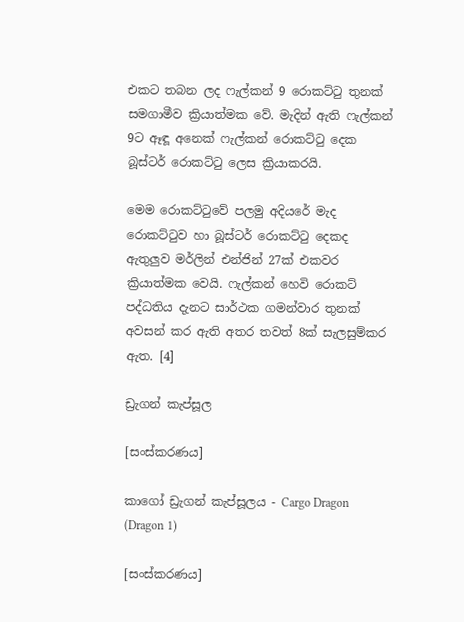එකට තබන ලද ෆැල්කන් 9 රොකට්ටු තුනක් සමගාමීව ක්‍රියාත්මක වේ. මැදින් ඇති ෆැල්කන් 9ට ඈඳූ අනෙක් ෆැල්කන් රොකට්ටු දෙක බූස්ටර් රොකට්ටු ලෙස ක්‍රියාකරයි.

මෙම රොකට්ටුවේ පලමු අදියරේ මැද රොකට්ටුව හා බූස්ටර් රොකට්ටු දෙකද ඇතුලුව මර්ලින් එන්ජින් 27ක් එකවර ක්‍රියාත්මක වෙයි. ෆැල්කන් හෙවි රොකට් පද්ධතිය දැනට සාර්ථක ගමන්වාර තුනක් අවසන් කර ඇති අතර තවත් 8ක් සැලසුම්කර ඇත. [4]

ඩ්‍රැගන් කැප්සූල

[සංස්කරණය]

කාගෝ ඩ්‍රැගන් කැප්සූලය - Cargo Dragon (Dragon 1)

[සංස්කරණය]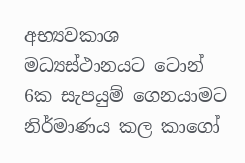අභ්‍යවකාශ මධ්‍යස්ථානයට ටොන් 6ක සැපයුම් ගෙනයාමට නිර්මාණය කල කාගෝ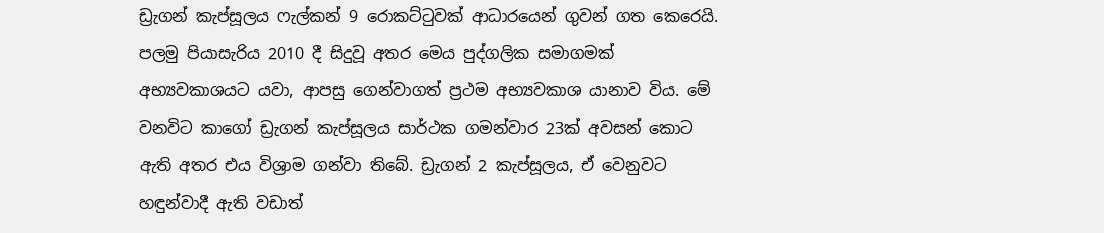ඩ්‍රැගන් කැප්සූලය ෆැල්කන් 9 රොකට්ටුවක් ආධාරයෙන් ගුවන් ගත කෙරෙයි. පලමු පියාසැරිය 2010 දී සිදුවූ අතර මෙය පුද්ගලික සමාගමක් අභ්‍යවකාශයට යවා, ආපසු ගෙන්වාගත් ප්‍රථම අභ්‍යවකාශ යානාව විය. මේ වනවිට කාගෝ ඩ්‍රැගන් කැප්සූලය සාර්ථක ගමන්වාර 23ක් අවසන් කොට ඇති අතර එය විශ්‍රාම ගන්වා තිබේ. ඩ්‍රැගන් 2 කැප්සූලය, ඒ වෙනුවට හඳුන්වාදී ඇති වඩාත්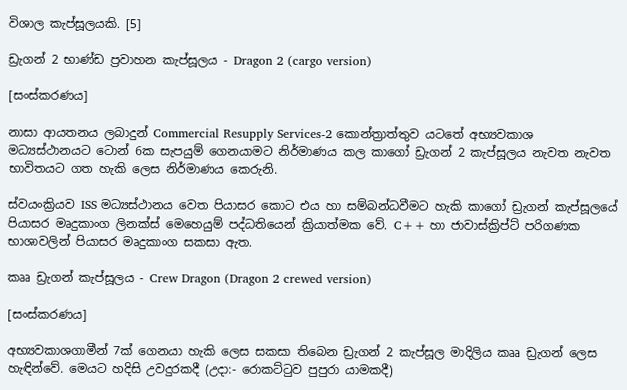විශාල කැප්සූලයකි. [5]

ඩ්‍රැගන් 2 භාණ්ඩ ප්‍රවාහන කැප්සූලය - Dragon 2 (cargo version)

[සංස්කරණය]

නාසා ආයතනය ලබාදුන් Commercial Resupply Services-2 කොන්ත්‍රාත්තුව යටතේ අභ්‍යවකාශ මධ්‍යස්ථානයට ටොන් 6ක සැපයුම් ගෙනයාමට නිර්මාණය කල කාගෝ ඩ්‍රැගන් 2 කැප්සූලය නැවත නැවත භාවිතයට ගත හැකි ලෙස නිර්මාණය කෙරුනි.

ස්වයංක්‍රියව ISS මධ්‍යස්ථානය වෙත පියාසර කොට එය හා සම්බන්ධවීමට හැකි කාගෝ ඩ්‍රැගන් කැප්සූලයේ පියාසර මෘදුකාංග ලිනක්ස් මෙහෙයුම් පද්ධතියෙන් ක්‍රියාත්මක වේ. C++ හා ජාවාස්ක්‍රිප්ට් පරිගණක භාශාවලින් පියාසර මෘදුකාංග සකසා ඇත.

කෲ ඩ්‍රැගන් කැප්සූලය - Crew Dragon (Dragon 2 crewed version)

[සංස්කරණය]

අභ්‍යවකාශගාමීන් 7ක් ගෙනයා හැකි ලෙස සකසා තිබෙන ඩ්‍රැගන් 2 කැප්සූල මාදිලිය කෲ ඩ්‍රැගන් ලෙස හැඳින්වේ. මෙයට හදිසි උවදුරකදී (උදා:- රොකට්ටුව පුපුරා යාමකදී)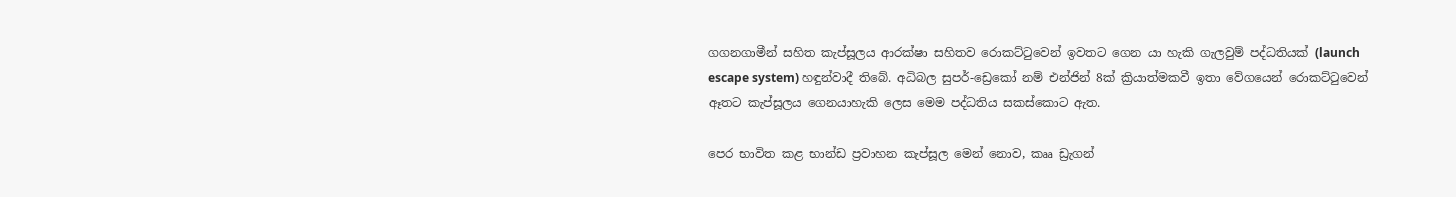ගගනගාමීන් සහිත කැප්සූලය ආරක්ෂා සහිතව රොකට්ටුවෙන් ඉවතට ගෙන යා හැකි ගැලවුම් පද්ධතියක් (launch escape system) හඳුන්වාදී තිබේ. අධිබල සුපර්-ඩ්‍රෙකෝ නම් එන්ජින් 8ක් ක්‍රියාත්මකවී ඉතා වේගයෙන් රොකට්ටුවෙන් ඈතට කැප්සූලය ගෙනයාහැකි ලෙස මෙම පද්ධතිය සකස්කොට ඇත.

පෙර භාවිත කළ භාන්ඩ ප්‍රවාහන කැප්සූල මෙන් නොව, කෲ ඩ්‍රැගන්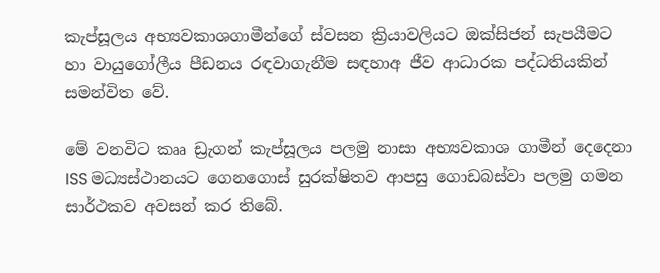කැප්සූලය අභ්‍යවකාශගාමීන්ගේ ස්වසන ක්‍රියාවලියට ඔක්සිජන් සැපයීමට හා වායුගෝලීය පීඩනය රඳවාගැනීම සඳහාඅ ජීව ආධාරක පද්ධතියකින් සමන්විත වේ.

මේ වනවිට කෲ ඩ්‍රැගන් කැප්සූලය පලමු නාසා අභ්‍යවකාශ ගාමීන් දෙදෙනා ISS මධ්‍යස්ථානයට ගෙනගොස් සුරක්ෂිතව ආපසු ගොඩබස්වා පලමු ගමන සාර්ථකව අවසන් කර තිබේ.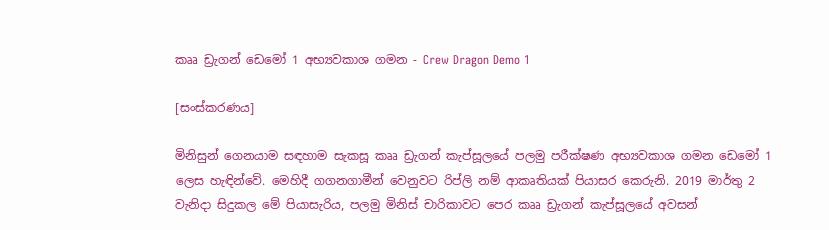කෲ ඩ්‍රැගන් ඩෙමෝ 1 අභ්‍යවකාශ ගමන - Crew Dragon Demo 1

[සංස්කරණය]

මිනිසුන් ගෙනයාම සඳහාම සැකසූ කෲ ඩ්‍රැගන් කැප්සූලයේ පලමු පරීක්ෂණ අභ්‍යවකාශ ගමන ඩෙමෝ 1 ලෙස හැඳින්වේ. මෙහිදී ගගනගාමීන් වෙනුවට රිප්ලි නම් ආකෘතියක් පියාසර කෙරුනි. 2019 මාර්තු 2 වැනිදා සිදුකල මේ පියාසැරිය, පලමු මිනිස් චාරිකාවට පෙර කෲ ඩ්‍රැගන් කැප්සූලයේ අවසන්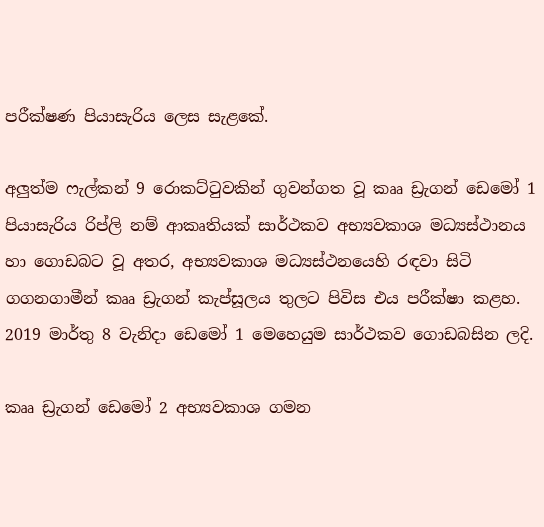පරීක්ෂණ පියාසැරිය ලෙස සැළකේ.

අලුත්ම ෆැල්කන් 9 රොකට්ටුවකින් ගුවන්ගත වූ කෲ ඩ්‍රැගන් ඩෙමෝ 1 පියාසැරිය රිප්ලි නම් ආකෘතියක් සාර්ථකව අභ්‍යවකාශ මධ්‍යස්ථානය හා ගොඩබට වූ අතර, අභ්‍යවකාශ මධ්‍යස්ථනයෙහි රඳවා සිටි ගගනගාමීන් කෲ ඩ්‍රැගන් කැප්සූලය තුලට පිවිස එය පරීක්ෂා කළහ. 2019 මාර්තු 8 වැනිදා ඩෙමෝ 1 මෙහෙයුම සාර්ථකව ගොඩබසින ලදි.

කෲ ඩ්‍රැගන් ඩෙමෝ 2 අභ්‍යවකාශ ගමන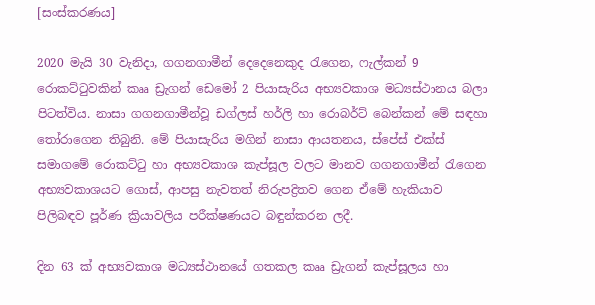[සංස්කරණය]

2020 මැයි 30 වැනිදා, ගගනගාමීන් දෙදෙනෙකුද රැගෙන, ෆැල්කන් 9 රොකට්ටුවකින් කෲ ඩ්‍රැගන් ඩෙමෝ 2 පියාසැරිය අභ්‍යවකාශ මධ්‍යස්ථානය බලා පිටත්විය. නාසා ගගනගාමීන්වූ ඩග්ලස් හර්ලි හා රොබර්ට් බෙන්කන් මේ සඳහා තෝරාගෙන තිබුනි. මේ පියාසැරිය මගින් නාසා ආයතනය, ස්පේස් එක්ස් සමාගමේ රොකට්ටු හා අභ්‍යවකාශ කැප්සූල වලට මානව ගගනගාමීන් රැගෙන අභ්‍යවකාශයට ගොස්, ආපසු නැවතත් නිරුපද්‍රිතව ගෙන ඒමේ හැකියාව පිලිබඳව පූර්ණ ක්‍රියාවලිය පරීක්ෂණයට බඳුන්කරන ලදී.

දින 63 ක් අභ්‍යවකාශ මධ්‍යස්ථානයේ ගතකල කෲ ඩ්‍රැගන් කැප්සූලය හා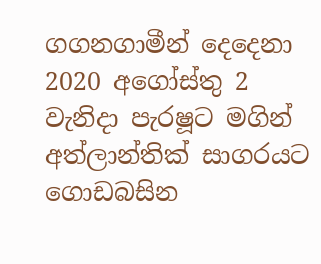ගගනගාමීන් දෙදෙනා 2020 අගෝස්තු 2 වැනිදා පැරෂූට මගින් අත්ලාන්තික් සාගරයට ගොඩබසින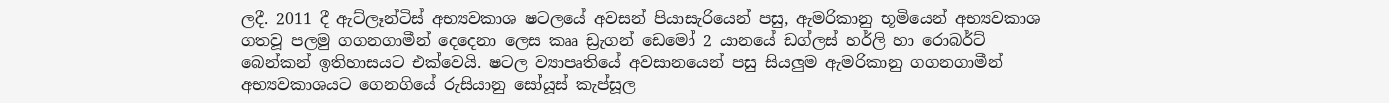ලදී. 2011 දී ඇට්ලෑන්ටිස් අභ්‍යවකාශ ෂටලයේ අවසන් පියාසැරියෙන් පසු, ඇමරිකානු භූමියෙන් අභ්‍යවකාශ ගතවූ පලමු ගගනගාමීන් දෙදෙනා ලෙස කෲ ඩ්‍රැගන් ඩෙමෝ 2 යානයේ ඩග්ලස් හර්ලි හා රොබර්ට් බෙන්කන් ඉතිහාසයට එක්වෙයි. ෂටල ව්‍යාපෘතියේ අවසානයෙන් පසු සියලුම ඇමරිකානු ගගනගාමීන් අභ්‍යවකාශයට ගෙනගියේ රුසියානු සෝයූස් කැප්සූල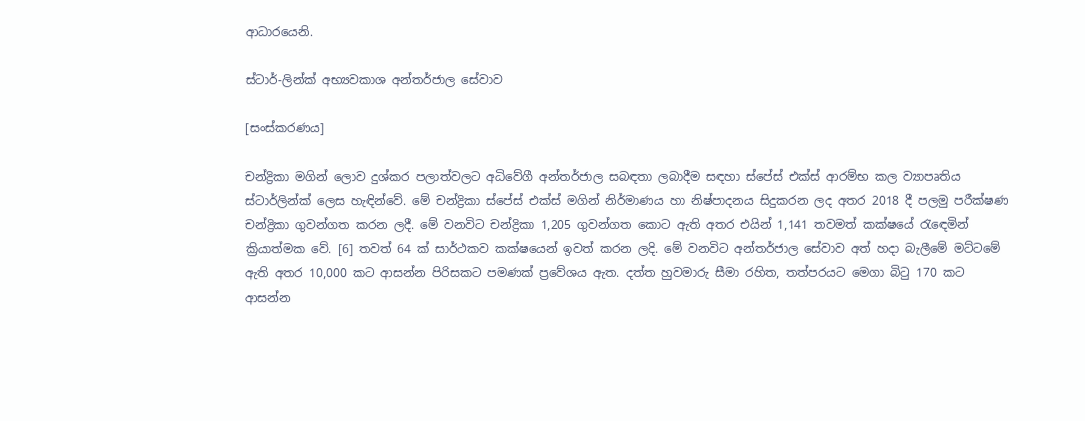ආධාරයෙනි.

ස්ටාර්-ලින්ක් අභ්‍යවකාශ අන්තර්ජාල සේවාව

[සංස්කරණය]

චන්ද්‍රිකා මගින් ලොව දුශ්කර පලාත්වලට අධිවේගී අන්තර්ජාල සබඳතා ලබාදීම සඳහා ස්පේස් එක්ස් ආරම්භ කල ව්‍යාපෘතිය ස්ටාර්ලින්ක් ලෙස හැඳින්වේ. මේ චන්ද්‍රිකා ස්පේස් එක්ස් මගින් නිර්මාණය හා නිෂ්පාදනය සිදුකරන ලද අතර 2018 දී පලමු පරීක්ෂණ චන්ද්‍රිකා ගුවන්ගත කරන ලදී. මේ වනවිට චන්ද්‍රිකා 1,205 ගුවන්ගත කොට ඇති අතර එයින් 1,141 තවමත් කක්ෂයේ රැඳෙමින් ක්‍රියාත්මක වේ. [6] තවත් 64 ක් සාර්ථකව කක්ෂයෙන් ඉවත් කරන ලදි. මේ වනවිට අන්තර්ජාල සේවාව අත් හදා බැලීමේ මට්ටමේ ඇති අතර 10,000 කට ආසන්න පිරිසකට පමණක් ප්‍රවේශය ඇත. දත්ත හුවමාරු සීමා රහිත, තත්පරයට මෙගා බිටු 170 කට ආසන්න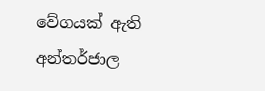වේගයක් ඇති අන්තර්ජාල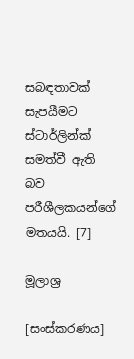සබඳතාවක් සැපයීමට ස්ටාර්ලින්ක් සමත්වී ඇති බව පරීශීලකයන්ගේ මතයයි. [7]

මූලාශ්‍ර

[සංස්කරණය]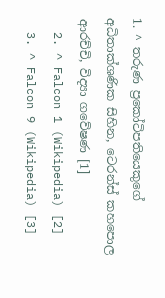1. ^ තරුණ ප්‍රකෝටිපතියෙකුගේ අධිතාක්ශණික සිහින, ටෙරන්ස් කහපොල ආරච්චි, විද්‍යා ගවේෂණ [1]
  2. ^ Falcon 1 (Wikipedia) [2]
  3. ^ Falcon 9 (Wikipedia) [3]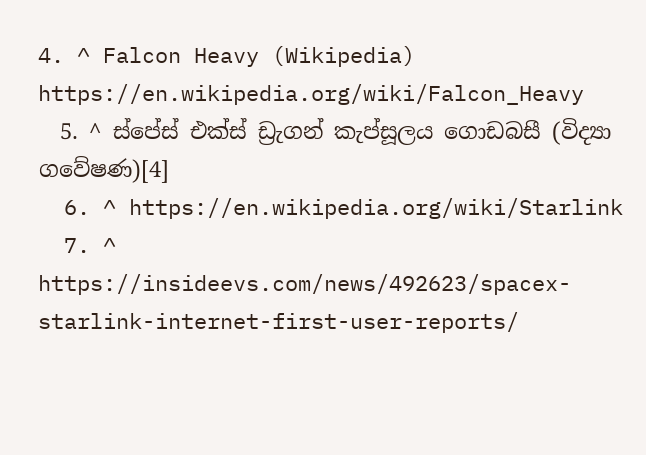4. ^ Falcon Heavy (Wikipedia) https://en.wikipedia.org/wiki/Falcon_Heavy
  5. ^ ස්පේස් එක්ස් ඩ්‍රැගන් කැප්සූලය ගොඩබසී (විද්‍යා ගවේෂණ)[4]
  6. ^ https://en.wikipedia.org/wiki/Starlink
  7. ^ https://insideevs.com/news/492623/spacex-starlink-internet-first-user-reports/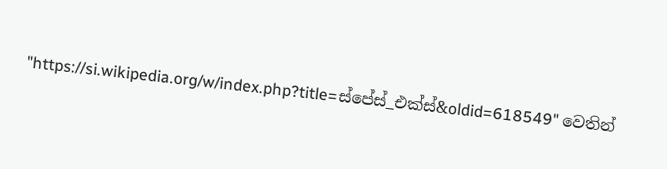"https://si.wikipedia.org/w/index.php?title=ස්පේස්_එක්ස්&oldid=618549" වෙතින්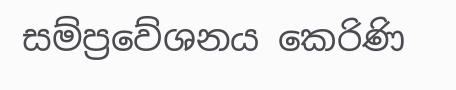සම්ප්‍රවේශනය කෙරිණි